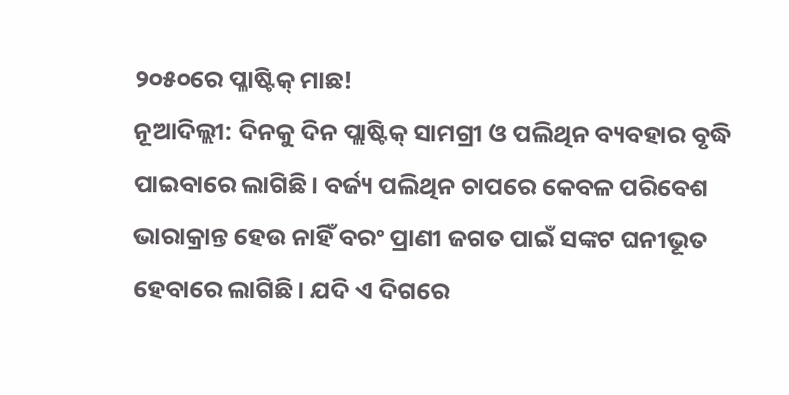୨୦୫୦ରେ ପ୍ଳାଷ୍ଟିକ୍ ମାଛ!
ନୂଆଦିଲ୍ଲୀ: ଦିନକୁ ଦିନ ପ୍ଲାଷ୍ଟିକ୍ ସାମଗ୍ରୀ ଓ ପଲିଥିନ ବ୍ୟବହାର ବୃଦ୍ଧି ପାଇବାରେ ଲାଗିଛି। ବର୍ଜ୍ୟ ପଲିଥିନ ଚାପରେ କେବଳ ପରିବେଶ ଭାରାକ୍ରାନ୍ତ ହେଉ ନାହିଁ ବରଂ ପ୍ରାଣୀ ଜଗତ ପାଇଁ ସଙ୍କଟ ଘନୀଭୂତ ହେବାରେ ଲାଗିଛି। ଯଦି ଏ ଦିଗରେ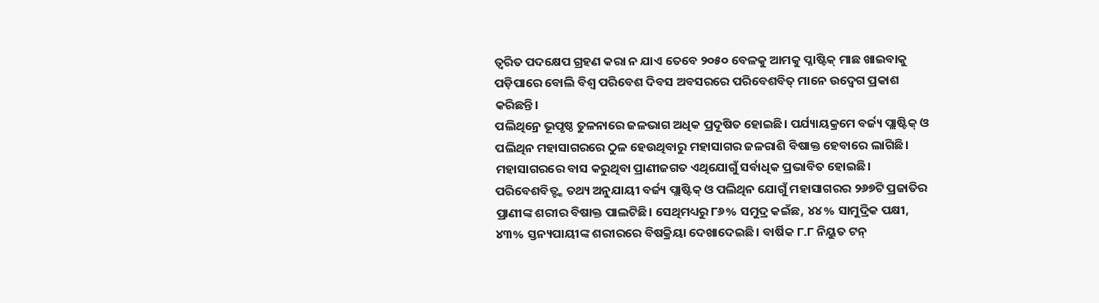ତ୍ୱରିତ ପଦକ୍ଷେପ ଗ୍ରହଣ କରା ନ ଯାଏ ତେବେ ୨୦୫୦ ବେଳକୁ ଆମକୁ ପ୍ଳାଷ୍ଟିକ୍ ମାଛ ଖାଇବାକୁ ପଡ଼ିପାରେ ବୋଲି ବିଶ୍ୱ ପରିବେଶ ଦିବସ ଅବସରରେ ପରିବେଶବିତ୍ ମାନେ ଉଦ୍ବେଗ ପ୍ରକାଶ କରିଛନ୍ତି।
ପଲିଥିନ୍ରେ ଭୂପୃଷ୍ଠ ତୁଳନାରେ ଜଳଭାଗ ଅଧିକ ପ୍ରଦୂଷିତ ହୋଇଛି। ପର୍ଯ୍ୟାୟକ୍ରମେ ବର୍ଜ୍ୟ ପ୍ଲାଷ୍ଟିକ୍ ଓ ପଲିଥିନ ମହାସାଗରରେ ଠୁଳ ହେଉଥିବାରୁ ମହାସାଗର ଜଳରାଶି ବିଷାକ୍ତ ହେବାରେ ଲାଗିଛି। ମହାସାଗରରେ ବାସ କରୁଥିବା ପ୍ରାଣୀଜଗତ ଏଥିଯୋଗୁଁ ସର୍ବାଧିକ ପ୍ରଭାବିତ ହୋଇଛି। ପରିବେଶବିତ୍ଙ୍କ ତଥ୍ୟ ଅନୁଯାୟୀ ବର୍ଜ୍ୟ ପ୍ଲାଷ୍ଟିକ୍ ଓ ପଲିଥିନ ଯୋଗୁଁ ମହାସାଗରର ୨୬୭ଟି ପ୍ରଜାତିର ପ୍ରାଣୀଙ୍କ ଶରୀର ବିଷାକ୍ତ ପାଲଟିଛି। ସେଥିମଧ୍ୟରୁ ୮୬% ସମୁଦ୍ର କଇଁଛ, ୪୪% ସାମୁଦ୍ରିକ ପକ୍ଷୀ, ୪୩% ସ୍ତନ୍ୟପାୟୀଙ୍କ ଶରୀରରେ ବିଷକ୍ରିୟା ଦେଖାଦେଇଛି। ବାର୍ଷିକ ୮.୮ ନିୟୁତ ଟନ୍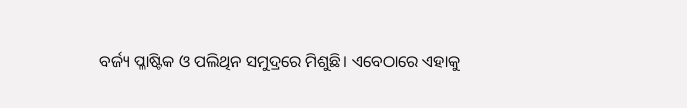ବର୍ଜ୍ୟ ପ୍ଳାଷ୍ଟିକ ଓ ପଲିଥିନ ସମୁଦ୍ରରେ ମିଶୁଛି। ଏବେଠାରେ ଏହାକୁ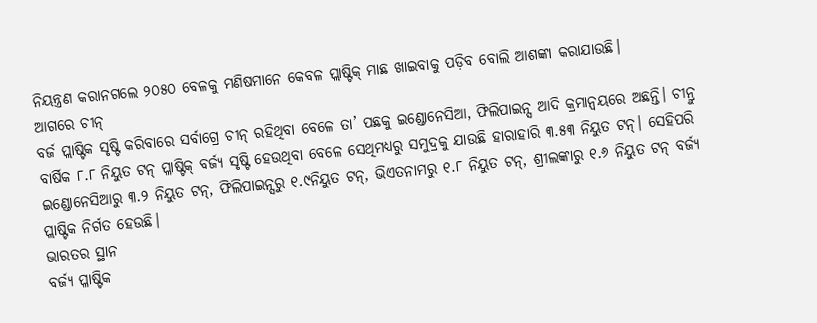ନିୟନ୍ତ୍ରଣ କରାନଗଲେ ୨୦୫୦ ବେଳକୁ ମଣିଷମାନେ କେବଳ ପ୍ଲାଷ୍ଟିକ୍ ମାଛ ଖାଇବାକୁ ପଡ଼ିବ ବୋଲି ଆଶଙ୍କା କରାଯାଉଛି।
ଆଗରେ ଚୀନ୍
ବର୍ଜ ପ୍ଲାଷ୍ଟିକ ସୃଷ୍ଟି କରିବାରେ ସର୍ବାଗ୍ରେ ଚୀନ୍ ରହିଥିବା ବେଳେ ତା’ ପଛକୁ ଇଣ୍ଡୋନେସିଆ, ଫିଲିପାଇନ୍ସ ଆଦି କ୍ରମାନ୍ୱୟରେ ଅଛନ୍ତି। ଚୀନ୍ରୁ ବାର୍ଷିକ ୮.୮ ନିୟୁତ ଟନ୍ ପ୍ଳାଷ୍ଟିକ୍ ବର୍ଜ୍ୟ ସୃଷ୍ଟି ହେଉଥିବା ବେଳେ ସେଥିମଧ୍ୟରୁ ସମୁଦ୍ରକୁ ଯାଉଛି ହାରାହାରି ୩.୫୩ ନିୟୁତ ଟନ୍। ସେହିପରି ଇଣ୍ଡୋନେସିଆରୁ ୩.୨ ନିୟୁତ ଟନ୍, ଫିଲିପାଇନ୍ସରୁ ୧.୯ନିୟୁତ ଟନ୍, ଭିଏତନାମରୁ ୧.୮ ନିୟୁତ ଟନ୍, ଶ୍ରୀଲଙ୍କାରୁ ୧.୬ ନିୟୁତ ଟନ୍ ବର୍ଜ୍ୟ ପ୍ଲାଷ୍ଟିକ ନିର୍ଗତ ହେଉଛି।
ଭାରତର ସ୍ଥାନ
ବର୍ଜ୍ୟ ପ୍ଳାଷ୍ଟିକ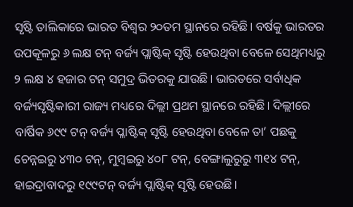ସୃଷ୍ଟି ତାଲିକାରେ ଭାରତ ବିଶ୍ୱର ୨୦ତମ ସ୍ଥାନରେ ରହିଛି। ବର୍ଷକୁ ଭାରତର ଉପକୂଳରୁ ୬ ଲକ୍ଷ ଟନ୍ ବର୍ଜ୍ୟ ପ୍ଲାଷ୍ଟିକ୍ ସୃଷ୍ଟି ହେଉଥିବା ବେଳେ ସେଥିମଧ୍ୟରୁ ୨ ଲକ୍ଷ ୪ ହଜାର ଟନ୍ ସମୁଦ୍ର ଭିତରକୁ ଯାଉଛି। ଭାରତରେ ସର୍ବାଧିକ ବର୍ଜ୍ୟସୃଷ୍ଟିକାରୀ ରାଜ୍ୟ ମଧ୍ୟରେ ଦିଲ୍ଲୀ ପ୍ରଥମ ସ୍ଥାନରେ ରହିଛି। ଦିଲ୍ଲୀରେ ବାର୍ଷିକ ୬୯୯ ଟନ୍ ବର୍ଜ୍ୟ ପ୍ଳାଷ୍ଟିକ୍ ସୃଷ୍ଟି ହେଉଥିବା ବେଳେ ତା’ ପଛକୁ ଚେନ୍ନଇରୁ ୪୩୦ ଟନ୍, ମୁମ୍ବଇରୁ ୪୦୮ ଟନ୍, ବେଙ୍ଗାଲୁରୁରୁ ୩୧୪ ଟନ୍, ହାଇଦ୍ରାବାଦରୁ ୧୯୯ଟନ୍ ବର୍ଜ୍ୟ ପ୍ଲାଷ୍ଟିକ୍ ସୃଷ୍ଟି ହେଉଛି।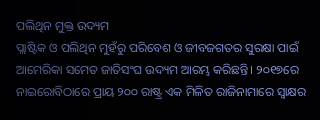ପଲିଥିନ ମୁକ୍ତ ଉଦ୍ୟମ
ପ୍ଲାଷ୍ଟିକ ଓ ପଲିଥିନ ମୁହଁରୁ ପରିବେଶ ଓ ଜୀବଜଗତର ସୁରକ୍ଷା ପାଇଁ ଆମେରିକା ସମେତ ଜାତିସଂଘ ଉଦ୍ୟମ ଆରମ୍ଭ କରିଛନ୍ତି। ୨୦୧୭ରେ ନାଇରୋବିଠାରେ ପ୍ରାୟ ୨୦୦ ରାଷ୍ଟ୍ର ଏକ ମିଳିତ ରାଜିନାମାରେ ସ୍ୱାକ୍ଷର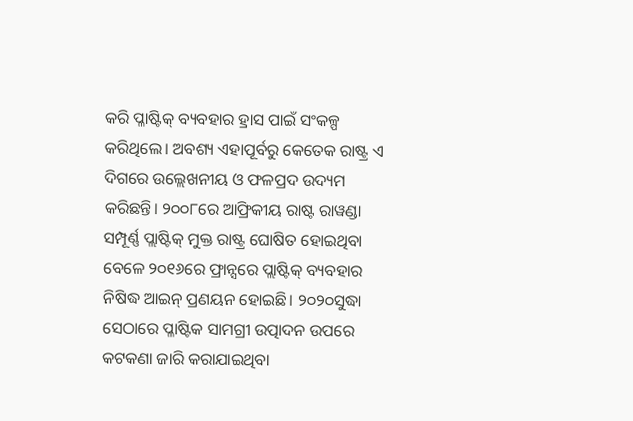କରି ପ୍ଳାଷ୍ଟିକ୍ ବ୍ୟବହାର ହ୍ରାସ ପାଇଁ ସଂକଳ୍ପ କରିଥିଲେ। ଅବଶ୍ୟ ଏହାପୂର୍ବରୁ କେତେକ ରାଷ୍ଟ୍ର ଏ ଦିଗରେ ଉଲ୍ଲେଖନୀୟ ଓ ଫଳପ୍ରଦ ଉଦ୍ୟମ କରିଛନ୍ତି। ୨୦୦୮ରେ ଆଫ୍ରିକୀୟ ରାଷ୍ଟ ରାୱଣ୍ଡା ସମ୍ପୂର୍ଣ୍ଣ ପ୍ଲାଷ୍ଟିକ୍ ମୁକ୍ତ ରାଷ୍ଟ୍ର ଘୋଷିତ ହୋଇଥିବା ବେଳେ ୨୦୧୬ରେ ଫ୍ରାନ୍ସରେ ପ୍ଲାଷ୍ଟିକ୍ ବ୍ୟବହାର ନିଷିଦ୍ଧ ଆଇନ୍ ପ୍ରଣୟନ ହୋଇଛି। ୨୦୨୦ସୁଦ୍ଧା ସେଠାରେ ପ୍ଳାଷ୍ଟିକ ସାମଗ୍ରୀ ଉତ୍ପାଦନ ଉପରେ କଟକଣା ଜାରି କରାଯାଇଥିବା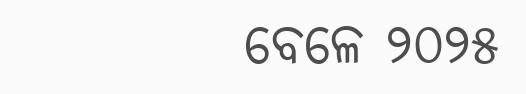ବେଳେ ୨୦୨୫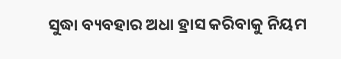ସୁଦ୍ଧା ବ୍ୟବହାର ଅଧା ହ୍ରାସ କରିବାକୁ ନିୟମ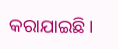କରାଯାଇଛି।